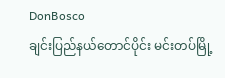DonBosco
ချင်းပြည်နယ်တောင်ပိုင်း မင်းတပ်မြို့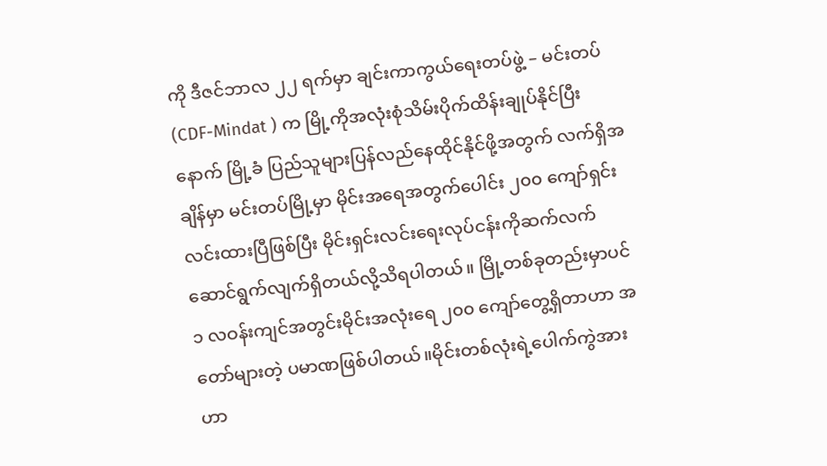ကို ဒီဇင်ဘာလ ၂၂ ရက်မှာ ချင်းကာကွယ်ရေးတပ်ဖွဲ့ – မင်းတပ်(CDF-Mindat ) က မြို့ကိုအလုံးစုံသိမ်းပိုက်ထိန်းချုပ်နိုင်ပြီးနောက် မြို့ခံ ပြည်သူများပြန်လည်နေထိုင်နိုင်ဖို့အတွက် လက်ရှိအချိန်မှာ မင်းတပ်မြို့မှာ မိုင်းအရေအတွက်ပေါင်း ၂၀၀ ကျော်ရှင်းလင်းထားပြီဖြစ်ပြီး မိုင်းရှင်းလင်းရေးလုပ်ငန်းကိုဆက်လက်ဆောင်ရွက်လျက်ရှိတယ်လို့သိရပါတယ်။ မြို့တစ်ခုတည်းမှာပင် ၁ လဝန်းကျင်အတွင်းမိုင်းအလုံးရေ ၂၀၀ ကျော်တွေ့ရှိတာဟာ အတော်များတဲ့ ပမာဏဖြစ်ပါတယ်။မိုင်းတစ်လုံးရဲ့ပေါက်ကွဲအားဟာ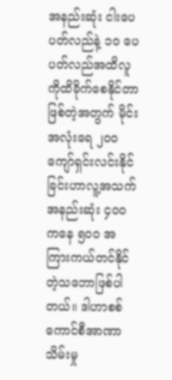အနည်းဆုံး ငါးပေပတ်လည်နဲ့ ၁၀ ပေပတ်လည်အထိလူကိုထိခိုက်စေနိုင်တာဖြစ်တဲ့အတွက် မိုင်းအလုံးရေ ၂၀၀ ကျော်ရှင်းလင်းနိုင်ခြင်းဟာလူ့အသက်အနည်းဆုံး ၄၀၀ ကနေ ၅၀၀ အကြားကယ်တင်နိုင်တဲ့သဘောဖြစ်ပါတယ်။ ဒါဟာစစ်ကောင်စီအာဏာသိမ်းမှု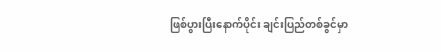ဖြစ်ပွားပြီးနောက်ပိုင်း ချင်းပြည်တစ်ခွင်မှာ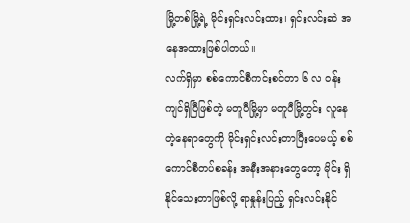မြို့တစ်မြို့ရဲ့ မိုင်းရှင်းလင်းထား၊ ရှင်းလင်းဆဲ အနေအထားဖြစ်ပါတယ်။
လက်ရှိမှာ စစ်ကောင်စီကင်းစင်တာ ၆ လ ၀န်းကျင်ရှိပြီဖြစ်တဲ့ မတူပီမြို့မှာ မတူပီမြို့တွင်း လူနေတဲ့နေရာတွေကို မိုင်းရှင်းလင်းတာပြီးပေမယ့် စစ်ကောင်စီတပ်စခန်း အနီးအနားတွေတော့ မိုင်း ရှိနိုင်သေးတာဖြစ်လို့ ရာနှုန်းပြည့် ရှင်းလင်းနိုင်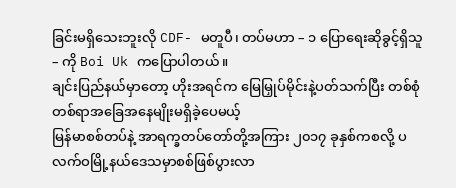ခြင်းမရှိသေးဘူးလို CDF- မတူပီ၊ တပ်မဟာ – ၁ ပြောရေးဆိုခွင့်ရှိသူ – ကို Boi Uk ကပြောပါတယ်။
ချင်းပြည်နယ်မှာတော့ ဟိုးအရင်က မြေမြှုပ်မိုင်းနဲ့ပတ်သက်ပြီး တစ်စုံတစ်ရာအခြေအနေမျိုးမရှိခဲ့ပေမယ့်
မြန်မာစစ်တပ်နဲ့ အာရက္ခတပ်တော်တို့အကြား ၂၀၁၇ ခုနှစ်ကစလို့ ပလက်ဝမြို့နယ်ဒေသမှာစစ်ဖြစ်ပွားလာ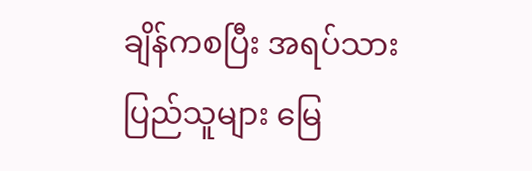ချိန်ကစပြီး အရပ်သားပြည်သူများ မြေ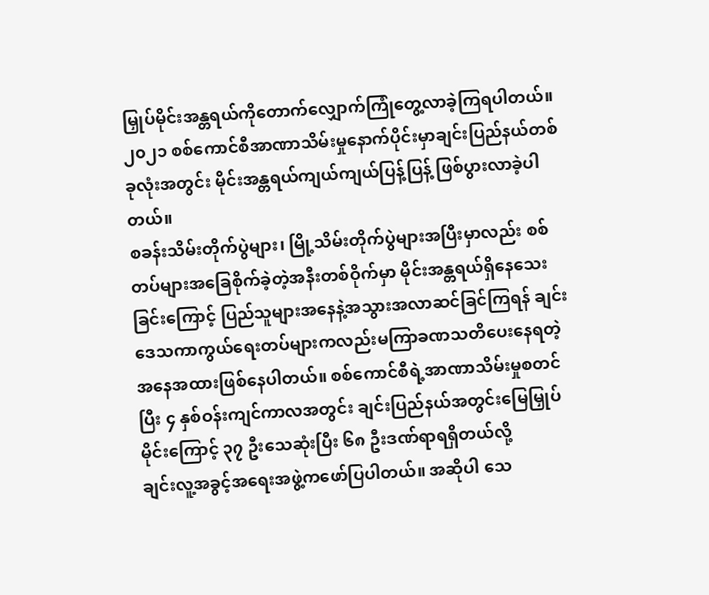မြှုပ်မိုင်းအန္တရယ်ကိုတောက်လျှောက်ကြုံတွေ့လာခဲ့ကြရပါတယ်။ ၂၀၂၁ စစ်ကောင်စီအာဏာသိမ်းမှုနောက်ပိုင်းမှာချင်းပြည်နယ်တစ်ခုလုံးအတွင်း မိုင်းအန္တရယ်ကျယ်ကျယ်ပြန့်ပြန့် ဖြစ်ပွားလာခဲ့ပါတယ်။
စခန်းသိမ်းတိုက်ပွဲများ၊ မြို့သိမ်းတိုက်ပွဲများအပြီးမှာလည်း စစ်တပ်များအခြေစိုက်ခဲ့တဲ့အနီးတစ်ဝိုက်မှာ မိုင်းအန္တရယ်ရှိနေသေးခြင်းကြောင့် ပြည်သူများအနေနဲ့အသွားအလာဆင်ခြင်ကြရန် ချင်းဒေသကာကွယ်ရေးတပ်များကလည်းမကြာခဏသတိပေးနေရတဲ့အနေအထားဖြစ်နေပါတယ်။ စစ်ကောင်စီရဲ့အာဏာသိမ်းမှုစတင်ပြီး ၄ နှစ်ဝန်းကျင်ကာလအတွင်း ချင်းပြည်နယ်အတွင်းမြေမြှုပ်မိုင်းကြောင့် ၃၇ ဦးသေဆုံးပြီး ၆၈ ဦးဒဏ်ရာရရှိတယ်လို့
ချင်းလူ့အခွင့်အရေးအဖွဲ့ကဖော်ပြပါတယ်။ အဆိုပါ သေ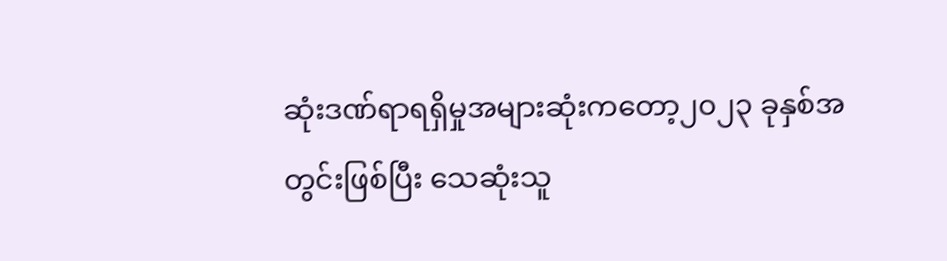ဆုံးဒဏ်ရာရရှိမှုအများဆုံးကတော့၂၀၂၃ ခုနှစ်အတွင်းဖြစ်ပြီး သေဆုံးသူ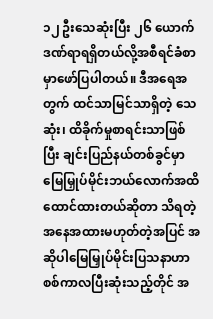၁၂ ဦးသေဆုံးပြီး ၂၆ ယောက်ဒဏ်ရာရရှိတယ်လို့အစီရင်ခံစာမှာဖော်ပြပါတယ်။ ဒီအရေအတွက် ထင်သာမြင်သာရှိတဲ့ သေဆုံး၊ ထိခိုက်မှုစာရင်းသာဖြစ်ပြီး ချင်းပြည်နယ်တစ်ခွင်မှာ မြေမြှုပ်မိုင်းဘယ်လောက်အထိ
ထောင်ထားတယ်ဆိုတာ သိရတဲ့အနေအထားမဟုတ်တဲ့အပြင် အဆိုပါမြေမြှုပ်မိုင်းပြသနာဟာစစ်ကာလပြီးဆုံးသည့်တိုင် အ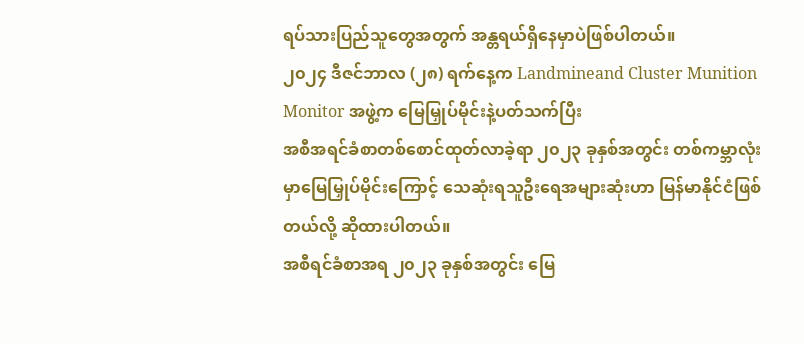ရပ်သားပြည်သူတွေအတွက် အန္တရယ်ရှိနေမှာပဲဖြစ်ပါတယ်။
၂၀၂၄ ဒီဇင်ဘာလ (၂၈) ရက်နေ့က Landmineand Cluster Munition Monitor အဖွဲ့က မြေမြှုပ်မိုင်းနဲ့ပတ်သက်ပြီး
အစီအရင်ခံစာတစ်စောင်ထုတ်လာခဲ့ရာ ၂၀၂၃ ခုနှစ်အတွင်း တစ်ကမ္ဘာလုံးမှာမြေမြှုပ်မိုင်းကြောင့် သေဆုံးရသူဦးရေအများဆုံးဟာ မြန်မာနိုင်ငံဖြစ်တယ်လို့ ဆိုထားပါတယ်။
အစီရင်ခံစာအရ ၂၀၂၃ ခုနှစ်အတွင်း မြေ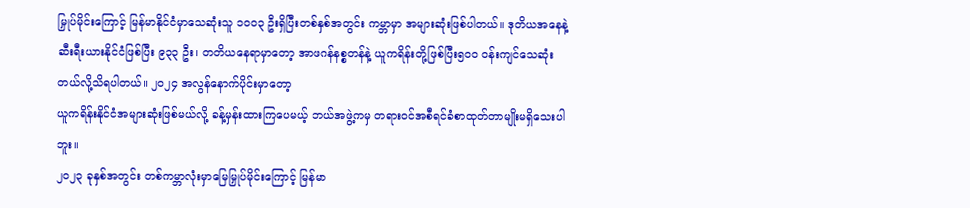မြှုပ်မိုင်းကြောင့် မြန်မာနိုင်ငံမှာသေဆုံးသူ ၁၀၀၃ ဦးရှိပြီးတစ်နှစ်အတွင်း ကမ္ဘာမှာ အများဆုံးဖြစ်ပါတယ်။ ဒုတိယအနေနဲ့ဆီးရီးယားနိုင်ငံဖြစ်ပြီး ၉၃၃ ဦး၊ တတိယနေရာမှာတော့ အာဖဂန်နစ္စတန်နဲ့ ယူကရိန်းတို့ဖြစ်ပြီး၅၀၀ ဝန်းကျင်သေဆုံးတယ်လို့သိရပါတယ်။ ၂၀၂၄ အလွန်နောက်ပိုင်းမှာတော့
ယူကရိန်းနိုင်ငံအများဆုံးဖြစ်မယ်လို့ ခန့်မှန်းထားကြပေမယ့် ဘယ်အဖွဲ့ကမှ တရားဝင်အစီရင်ခံစာထုတ်တာမျိုးမရှိသေးပါဘူး။
၂၀၂၃ ခုနှစ်အတွင်း တစ်ကမ္ဘာလုံးမှာမြေမြှုပ်မိုင်းကြောင့် မြန်မာ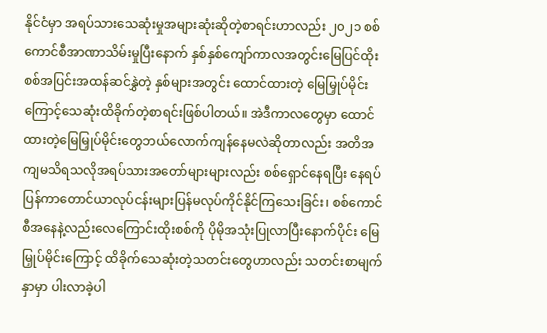နိုင်ငံမှာ အရပ်သားသေဆုံးမှုအများဆုံးဆိုတဲ့စာရင်းဟာလည်း ၂၀၂၁ စစ်ကောင်စီအာဏာသိမ်းမှုပြီးနောက် နှစ်နှစ်ကျော်ကာလအတွင်းမြေပြင်ထိုးစစ်အပြင်းအထန်ဆင်နွှဲတဲ့ နှစ်များအတွင်း ထောင်ထားတဲ့ မြေမြှုပ်မိုင်းကြောင့်သေဆုံးထိခိုက်တဲ့စာရင်းဖြစ်ပါတယ်။ အဲဒီကာလတွေမှာ ထောင်ထားတဲ့မြေမြှုပ်မိုင်းတွေဘယ်လောက်ကျန်နေမလဲဆိုတာလည်း အတိအကျမသိရသလိုအရပ်သားအတော်များများလည်း စစ်ရှောင်နေရပြီး နေရပ်ပြန်ကာတောင်ယာလုပ်ငန်းများပြန်မလုပ်ကိုင်နိုင်ကြသေးခြင်း၊ စစ်ကောင်စီအနေနဲ့လည်းလေကြောင်းထိုးစစ်ကို ပိုမိုအသုံးပြုလာပြီးနောက်ပိုင်း မြေမြှုပ်မိုင်းကြောင့် ထိခိုက်သေဆုံးတဲ့သတင်းတွေဟာလည်း သတင်းစာမျက်နှာမှာ ပါးလာခဲ့ပါ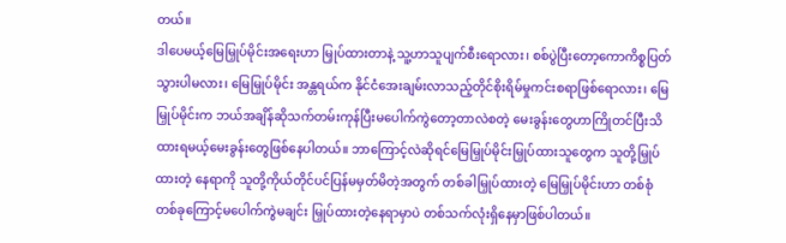တယ်။
ဒါပေမယ့်မြေမြှုပ်မိုင်းအရေးဟာ မြှုပ်ထားတာနဲ့ သူ့ဟာသူပျက်စီးရောလား၊ စစ်ပွဲပြီးတော့ကောကိစ္စပြတ်သွားပါမလား၊ မြေမြှုပ်မိုင်း အန္တရယ်က နိုင်ငံအေးချမ်းလာသည့်တိုင်စိုးရိမ်မှုကင်းစရာဖြစ်ရောလား၊ မြေမြှုပ်မိုင်းက ဘယ်အချိန်ဆိုသက်တမ်းကုန်ပြီးမပေါက်ကွဲတော့တာလဲစတဲ့ မေးခွန်းတွေဟာကြိုတင်ပြီးသိထားရမယ့်မေးခွန်းတွေဖြစ်နေပါတယ်။ ဘာကြောင့်လဲဆိုရင်မြေမြှုပ်မိုင်းမြှုပ်ထားသူတွေက သူတို့မြှုပ်ထားတဲ့ နေရာကို သူတို့ကိုယ်တိုင်ပင်ပြန်မမှတ်မိတဲ့အတွက် တစ်ခါမြှုပ်ထားတဲ့ မြေမြှုပ်မိုင်းဟာ တစ်စုံတစ်ခုကြောင့်မပေါက်ကွဲမချင်း မြှုပ်ထားတဲ့နေရာမှာပဲ တစ်သက်လုံးရှိနေမှာဖြစ်ပါတယ်။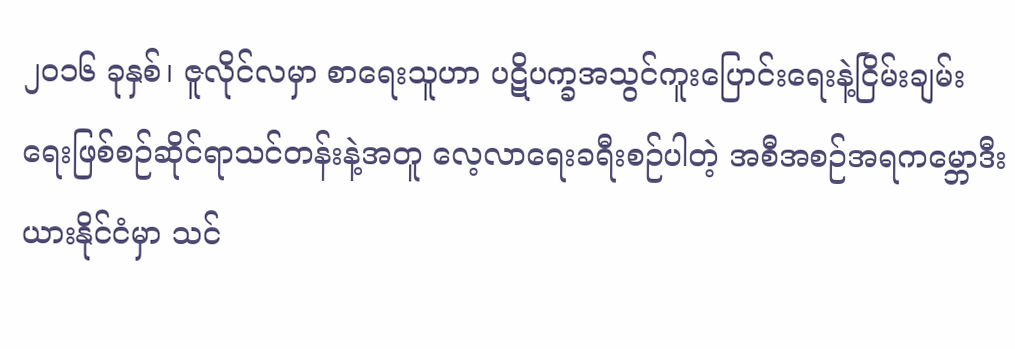၂၀၁၆ ခုနှစ်၊ ဇူလိုင်လမှာ စာရေးသူဟာ ပဋိပက္ခအသွင်ကူးပြောင်းရေးနဲ့ငြိမ်းချမ်းရေးဖြစ်စဉ်ဆိုင်ရာသင်တန်းနဲ့အတူ လေ့လာရေးခရီးစဉ်ပါတဲ့ အစီအစဉ်အရကမ္ဘောဒီးယားနိုင်ငံမှာ သင်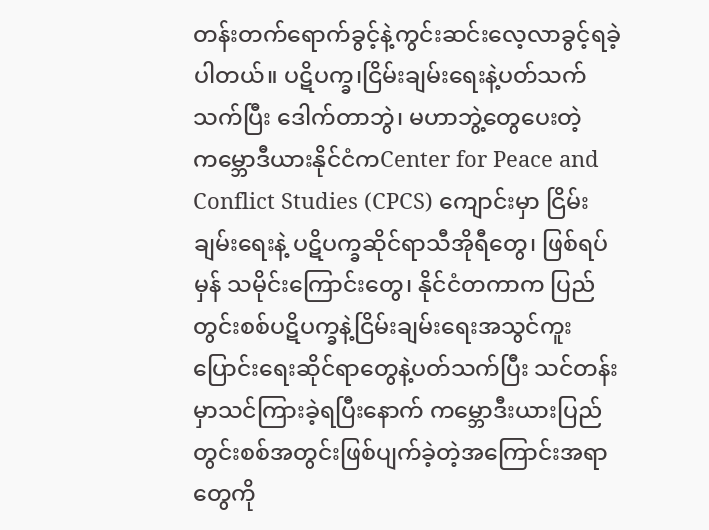တန်းတက်ရောက်ခွင့်နဲ့ကွင်းဆင်းလေ့လာခွင့်ရခဲ့ပါတယ်။ ပဋိပက္ခ၊ငြိမ်းချမ်းရေးနဲ့ပတ်သက်သက်ပြီး ဒေါက်တာဘွဲ၊ မဟာဘွဲ့တွေပေးတဲ့ ကမ္ဘောဒီယားနိုင်ငံကCenter for Peace and Conflict Studies (CPCS) ကျောင်းမှာ ငြိမ်းချမ်းရေးနဲ့ ပဋိပက္ခဆိုင်ရာသီအိုရီတွေ၊ ဖြစ်ရပ်မှန် သမိုင်းကြောင်းတွေ၊ နိုင်ငံတကာက ပြည်တွင်းစစ်ပဋိပက္ခနဲ့ငြိမ်းချမ်းရေးအသွင်ကူးပြောင်းရေးဆိုင်ရာတွေနဲ့ပတ်သက်ပြီး သင်တန်းမှာသင်ကြားခဲ့ရပြီးနောက် ကမ္ဘောဒီးယားပြည်တွင်းစစ်အတွင်းဖြစ်ပျက်ခဲ့တဲ့အကြောင်းအရာတွေကို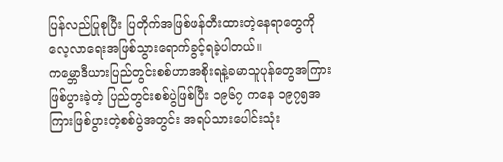ပြန်လည်ပြုစုပြီး ပြတိုက်အဖြစ်ဖန်တီးထားတဲ့နေရာတွေကို လေ့လာရေးအဖြစ်သွားရောက်ခွင့်ရခဲ့ပါတယ်။
ကမ္ဘောဒီယားပြည်တွင်းစစ်ဟာအစိုးရနဲ့ခမာသူပုန်တွေအကြားဖြစ်ပွားခဲ့တဲ့ ပြည်တွင်းစစ်ပွဲဖြစ်ပြီး ၁၉၆၇ ကနေ ၁၉၇၅အကြားဖြစ်ပွားတဲ့စစ်ပွဲအတွင်း အရပ်သားပေါင်းသုံး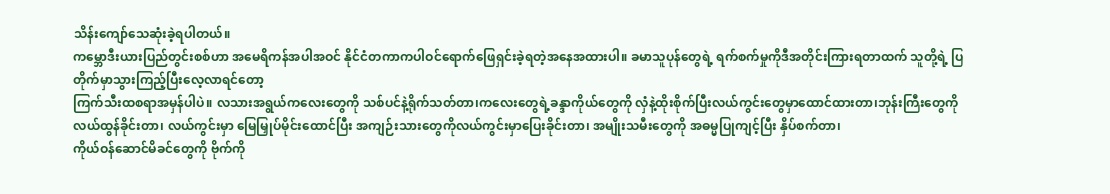သိန်းကျော်သေဆုံးခဲ့ရပါတယ်။
ကမ္ဘောဒီးယားပြည်တွင်းစစ်ဟာ အမေရိကန်အပါအဝင် နိုင်ငံတကာကပါဝင်ရောက်ဖြေရှင်းခဲ့ရတဲ့အနေအထားပါ။ ခမာသူပုန်တွေရဲ့ ရက်စက်မှုကိုဒီအတိုင်းကြားရတာထက် သူတို့ရဲ့ ပြတိုက်မှာသွားကြည့်ပြီးလေ့လာရင်တော့
ကြက်သီးထစရာအမှန်ပါပဲ။ လသားအရွယ်ကလေးတွေကို သစ်ပင်နဲ့ရိုက်သတ်တာ၊ကလေးတွေရဲ့ခန္ဒာကိုယ်တွေကို လှံနဲ့ထိုးစိုက်ပြီးလယ်ကွင်းတွေမှာထောင်ထားတာ၊ဘုန်းကြီးတွေကို လယ်ထွန်ခိုင်းတာ၊ လယ်ကွင်းမှာ မြေမြှုပ်မိုင်းထောင်ပြီး အကျဉ်းသားတွေကိုလယ်ကွင်းမှာပြေးခိုင်းတာ၊ အမျိုးသမီးတွေကို အဓမ္မပြုကျင့်ပြီး နှိပ်စက်တာ၊
ကိုယ်ဝန်ဆောင်မိခင်တွေကို ဗိုက်ကို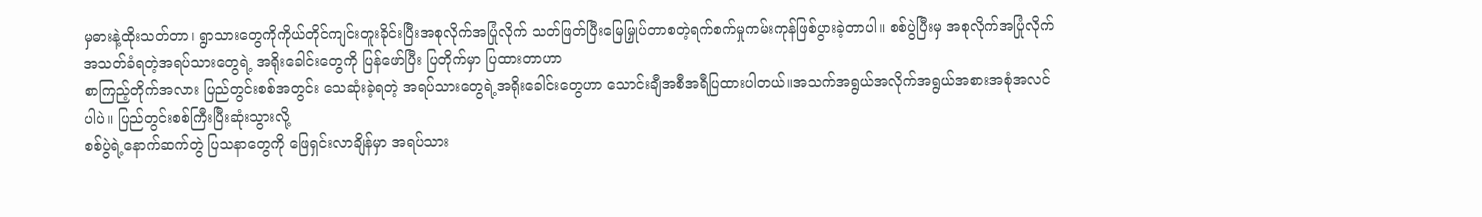မှဓားနဲ့ထိုးသတ်တာ၊ ရွာသားတွေကိုကိုယ်တိုင်ကျင်းတူးခိုင်းပြီးအစုလိုက်အပြုံလိုက် သတ်ဖြတ်ပြီးမြေမြှုပ်တာစတဲ့ရက်စက်မှုကမ်းကုန်ဖြစ်ပွားခဲ့တာပါ။ စစ်ပွဲပြီးမှ အစုလိုက်အပြုံလိုက်အသတ်ခံရတဲ့အရပ်သားတွေရဲ့ အရိုးခေါင်းတွေကို ပြန်ဖော်ပြီး ပြတိုက်မှာ ပြထားတာဟာ
စာကြည့်တိုက်အလား ပြည်တွင်းစစ်အတွင်း သေဆုံးခဲ့ရတဲ့ အရပ်သားတွေရဲ့အရိုးခေါင်းတွေဟာ သောင်းချီအစီအရီပြထားပါတယ်။အသက်အရွယ်အလိုက်အရွယ်အစားအစုံအလင်ပါပဲ။ ပြည်တွင်းစစ်ကြီးပြီးဆုံးသွားလို့
စစ်ပွဲရဲ့နောက်ဆက်တွဲ ပြသနာတွေကို ဖြေရှင်းလာချိန်မှာ အရပ်သား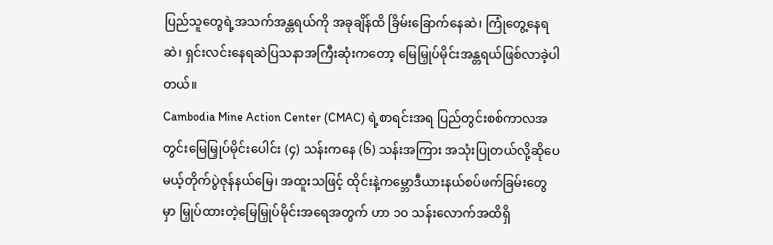ပြည်သူတွေရဲ့အသက်အန္တရယ်ကို အခုချိန်ထိ ခြိမ်းခြောက်နေဆဲ၊ ကြုံတွေ့နေရဆဲ၊ ရှင်းလင်းနေရဆဲပြသနာအကြီးဆုံးကတော့ မြေမြှုပ်မိုင်းအန္တရယ်ဖြစ်လာခဲ့ပါတယ်။
Cambodia Mine Action Center (CMAC) ရဲ့စာရင်းအရ ပြည်တွင်းစစ်ကာလအတွင်းမြေမြှုပ်မိုင်းပေါင်း (၄) သန်းကနေ (၆) သန်းအကြား အသုံးပြုတယ်လို့ဆိုပေမယ့်တိုက်ပွဲဇုန်နယ်မြေ၊ အထူးသဖြင့် ထိုင်းနဲ့ကမ္ဘောဒီယားနယ်စပ်ဖက်ခြမ်းတွေမှာ မြှုပ်ထားတဲ့မြေမြှုပ်မိုင်းအရေအတွက် ဟာ ၁၀ သန်းလောက်အထိရှိ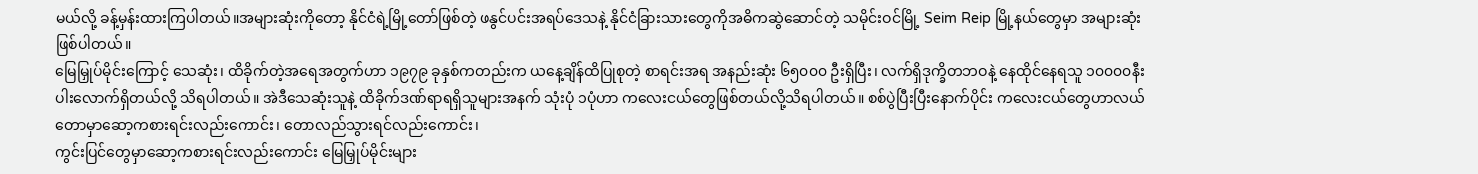မယ်လို့ ခန့်မှန်းထားကြပါတယ်။အများဆုံးကိုတော့ နိုင်ငံရဲ့မြို့တော်ဖြစ်တဲ့ ဖနွင်ပင်းအရပ်ဒေသနဲ့ နိုင်ငံခြားသားတွေကိုအဓိကဆွဲဆောင်တဲ့ သမိုင်းဝင်မြို့ Seim Reip မြို့နယ်တွေမှာ အများဆုံးဖြစ်ပါတယ်။
မြေမြှုပ်မိုင်းကြောင့် သေဆုံး၊ ထိခိုက်တဲ့အရေအတွက်ဟာ ၁၉၇၉ ခုနှစ်ကတည်းက ယနေ့ချိန်ထိပြုစုတဲ့ စာရင်းအရ အနည်းဆုံး ၆၅၀၀၀ ဦးရှိပြီး၊ လက်ရှိဒုက္ခိတဘဝနဲ့ နေထိုင်နေရသူ ၁၀၀၀၀နီးပါးလောက်ရှိတယ်လို့ သိရပါတယ်။ အဲဒီသေဆုံးသူနဲ့ ထိခိုက်ဒဏ်ရာရရှိသူများအနက် သုံးပုံ ၁ပုံဟာ ကလေးငယ်တွေဖြစ်တယ်လို့သိရပါတယ်။ စစ်ပွဲပြီးပြီးနောက်ပိုင်း ကလေးငယ်တွေဟာလယ်တောမှာဆော့ကစားရင်းလည်းကောင်း၊ တောလည်သွားရင်လည်းကောင်း၊
ကွင်းပြင်တွေမှာဆော့ကစားရင်းလည်းကောင်း မြေမြှုပ်မိုင်းများ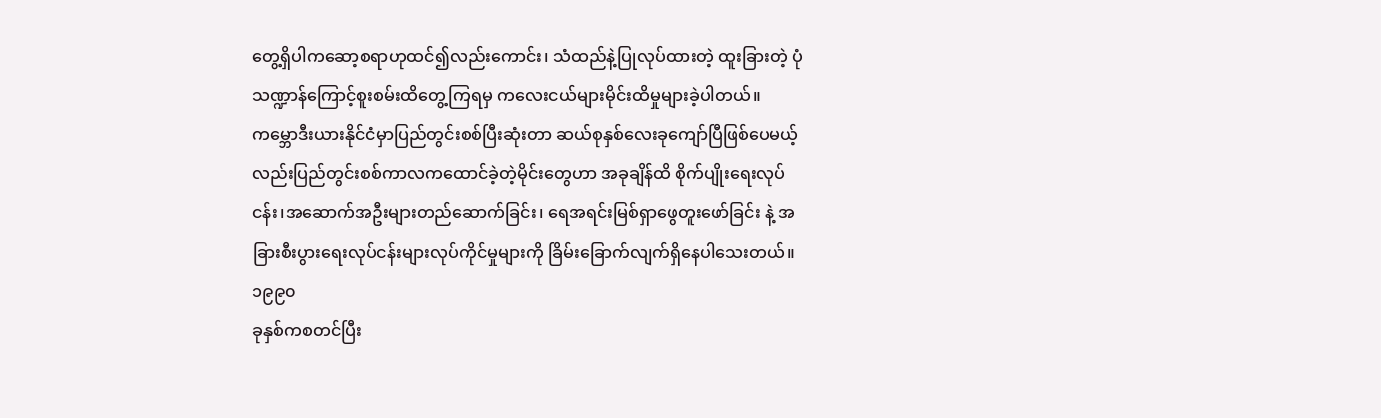တွေ့ရှိပါကဆော့စရာဟုထင်၍လည်းကောင်း၊ သံထည်နဲ့ပြုလုပ်ထားတဲ့ ထူးခြားတဲ့ ပုံသဏ္ဍာန်ကြောင့်စူးစမ်းထိတွေ့ကြရမှ ကလေးငယ်များမိုင်းထိမှုများခဲ့ပါတယ်။
ကမ္ဘောဒီးယားနိုင်ငံမှာပြည်တွင်းစစ်ပြီးဆုံးတာ ဆယ်စုနှစ်လေးခုကျော်ပြီဖြစ်ပေမယ့်လည်းပြည်တွင်းစစ်ကာလကထောင်ခဲ့တဲ့မိုင်းတွေဟာ အခုချိန်ထိ စိုက်ပျိုးရေးလုပ်ငန်း၊အဆောက်အဦးများတည်ဆောက်ခြင်း၊ ရေအရင်းမြစ်ရှာဖွေတူးဖော်ခြင်း နဲ့ အခြားစီးပွားရေးလုပ်ငန်းများလုပ်ကိုင်မှုများကို ခြိမ်းခြောက်လျက်ရှိနေပါသေးတယ်။ ၁၉၉၀
ခုနှစ်ကစတင်ပြီး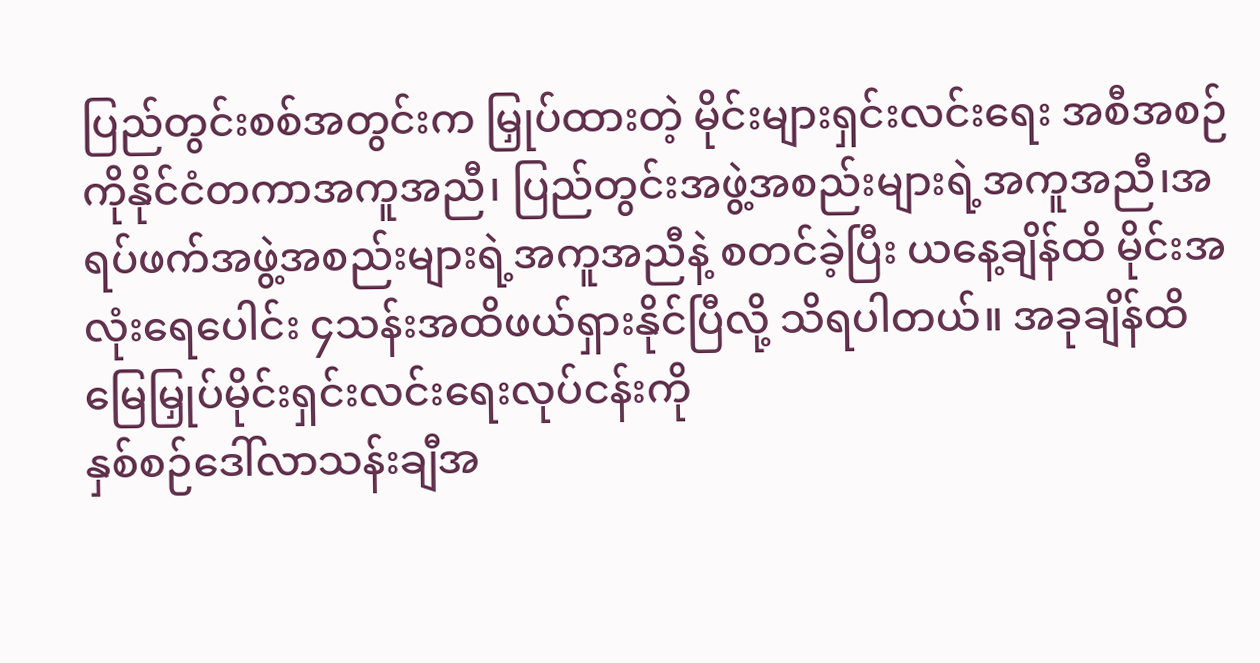ပြည်တွင်းစစ်အတွင်းက မြှုပ်ထားတဲ့ မိုင်းများရှင်းလင်းရေး အစီအစဉ်ကိုနိုင်ငံတကာအကူအညီ၊ ပြည်တွင်းအဖွဲ့အစည်းများရဲ့အကူအညီ၊အရပ်ဖက်အဖွဲ့အစည်းများရဲ့အကူအညီနဲ့ စတင်ခဲ့ပြီး ယနေ့ချိန်ထိ မိုင်းအလုံးရေပေါင်း ၄သန်းအထိဖယ်ရှားနိုင်ပြီလို့ သိရပါတယ်။ အခုချိန်ထိ မြေမြှုပ်မိုင်းရှင်းလင်းရေးလုပ်ငန်းကို
နှစ်စဉ်ဒေါ်လာသန်းချီအ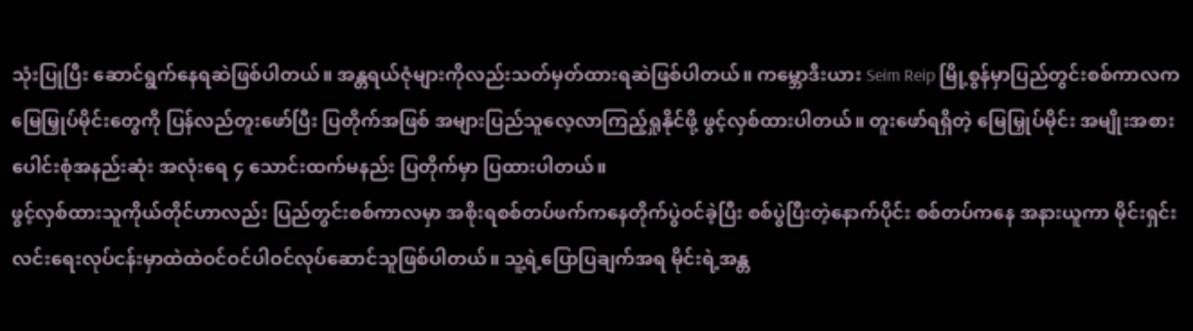သုံးပြုပြီး ဆောင်ရွက်နေရဆဲဖြစ်ပါတယ်။ အန္တရယ်ဇုံများကိုလည်းသတ်မှတ်ထားရဆဲဖြစ်ပါတယ်။ ကမ္ဘောဒီးယား Seim Reip မြို့စွန်မှာပြည်တွင်းစစ်ကာလကမြေမြှုပ်မိုင်းတွေကို ပြန်လည်တူးဖော်ပြီး ပြတိုက်အဖြစ် အများပြည်သူလေ့လာကြည့်ရှုနိုင်ဖို့ ဖွင့်လှစ်ထားပါတယ်။ တူးဖော်ရရှိတဲ့ မြေမြှုပ်မိုင်း အမျိုးအစားပေါင်းစုံအနည်းဆုံး အလုံးရေ ၄ သောင်းထက်မနည်း ပြတိုက်မှာ ပြထားပါတယ်။
ဖွင့်လှစ်ထားသူကိုယ်တိုင်ဟာလည်း ပြည်တွင်းစစ်ကာလမှာ အစိုးရစစ်တပ်ဖက်ကနေတိုက်ပွဲဝင်ခဲ့ပြီး စစ်ပွဲပြီးတဲ့နောက်ပိုင်း စစ်တပ်ကနေ အနားယူကာ မိုင်းရှင်းလင်းရေးလုပ်ငန်းမှာထဲထဲဝင်ဝင်ပါဝင်လုပ်ဆောင်သူဖြစ်ပါတယ်။ သူ့ရဲ့ပြောပြချက်အရ မိုင်းရဲ့အန္တ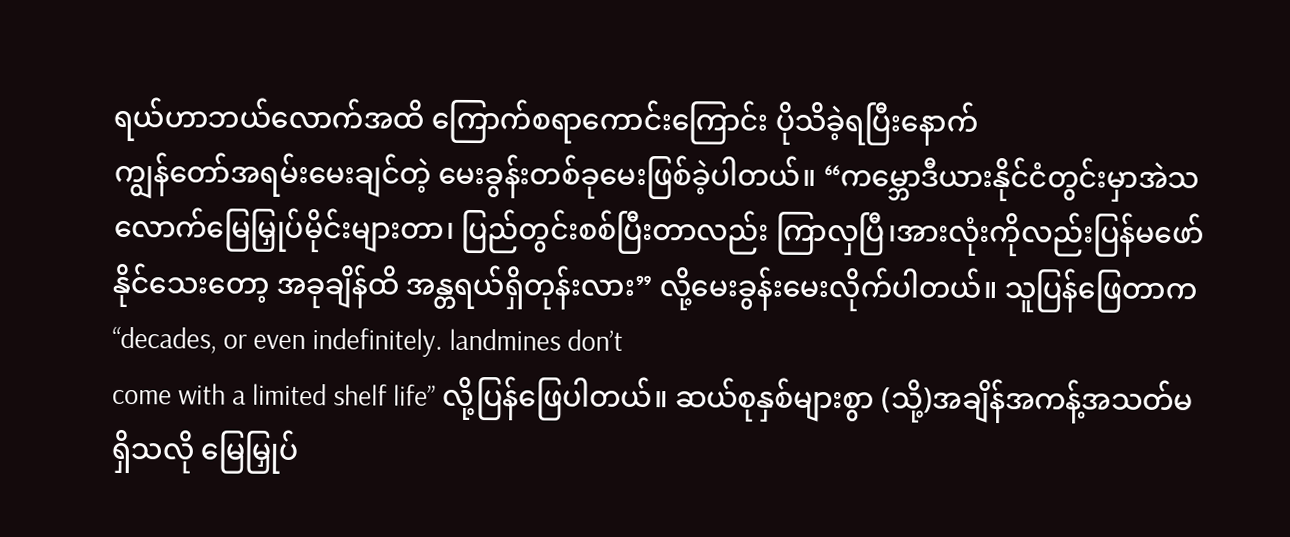ရယ်ဟာဘယ်လောက်အထိ ကြောက်စရာကောင်းကြောင်း ပိုသိခဲ့ရပြီးနောက်
ကျွန်တော်အရမ်းမေးချင်တဲ့ မေးခွန်းတစ်ခုမေးဖြစ်ခဲ့ပါတယ်။ “ကမ္ဘောဒီယားနိုင်ငံတွင်းမှာအဲသလောက်မြေမြှုပ်မိုင်းများတာ၊ ပြည်တွင်းစစ်ပြီးတာလည်း ကြာလှပြီ၊အားလုံးကိုလည်းပြန်မဖော်နိုင်သေးတော့ အခုချိန်ထိ အန္တရယ်ရှိတုန်းလား” လို့မေးခွန်းမေးလိုက်ပါတယ်။ သူပြန်ဖြေတာက “decades, or even indefinitely. landmines don’t
come with a limited shelf life” လို့ပြန်ဖြေပါတယ်။ ဆယ်စုနှစ်များစွာ (သို့)အချိန်အကန့်အသတ်မရှိသလို မြေမြှုပ်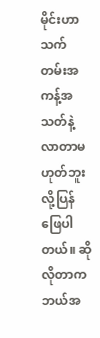မိုင်းဟာသက်တမ်းအကန့်အသတ်နဲ့လာတာမဟုတ်ဘူးလို့ပြန်ဖြေပါတယ်။ ဆိုလိုတာကဘယ်အ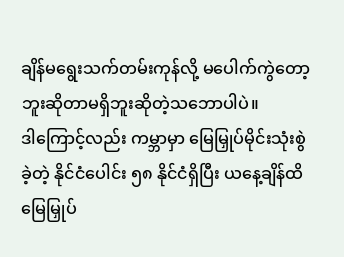ချိန်မရွေးသက်တမ်းကုန်လို့ မပေါက်ကွဲတော့ဘူးဆိုတာမရှိဘူးဆိုတဲ့သဘောပါပဲ။
ဒါကြောင့်လည်း ကမ္ဘာမှာ မြေမြှုပ်မိုင်းသုံးစွဲခဲ့တဲ့ နိုင်ငံပေါင်း ၅၈ နိုင်ငံရှိပြီး ယနေ့ချိန်ထိမြေမြှုပ်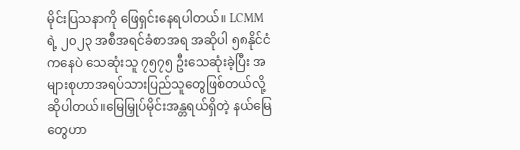မိုင်းပြသနာကို ဖြေရှင်းနေရပါတယ်။ LCMM ရဲ့ ၂၀၂၃ အစီအရင်ခံစာအရ အဆိုပါ ၅၈နိုင်ငံကနေပဲ သေဆုံးသူ ၇၅၇၅ ဦးသေဆုံးခဲ့ပြီး အများစုဟာအရပ်သားပြည်သူတွေဖြစ်တယ်လို့ဆိုပါတယ်။မြေမြှုပ်မိုင်းအန္တရယ်ရှိတဲ့ နယ်မြေတွေဟာ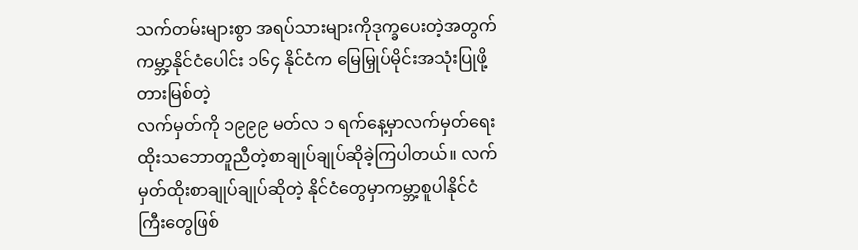သက်တမ်းများစွာ အရပ်သားများကိုဒုက္ခပေးတဲ့အတွက် ကမ္ဘာ့နိုင်ငံပေါင်း ၁၆၄ နိုင်ငံက မြေမြှုပ်မိုင်းအသုံးပြုဖို့ တားမြစ်တဲ့
လက်မှတ်ကို ၁၉၉၉ မတ်လ ၁ ရက်နေ့မှာလက်မှတ်ရေးထိုးသဘောတူညီတဲ့စာချုပ်ချုပ်ဆိုခဲ့ကြပါတယ်။ လက်မှတ်ထိုးစာချုပ်ချုပ်ဆိုတဲ့ နိုင်ငံတွေမှာကမ္ဘာ့စူပါနိုင်ငံကြီးတွေဖြစ်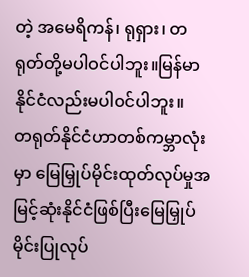တဲ့ အမေရိကန်၊ ရုရှား၊ တရုတ်တို့မပါဝင်ပါဘူး။မြန်မာနိုင်ငံလည်းမပါ၀င်ပါဘူး။
တရုတ်နိုင်ငံဟာတစ်ကမ္ဘာလုံးမှာ မြေမြှုပ်မိုင်းထုတ်လုပ်မှုအမြင့်ဆုံးနိုင်ငံဖြစ်ပြီးမြေမြှုပ်မိုင်းပြုလုပ်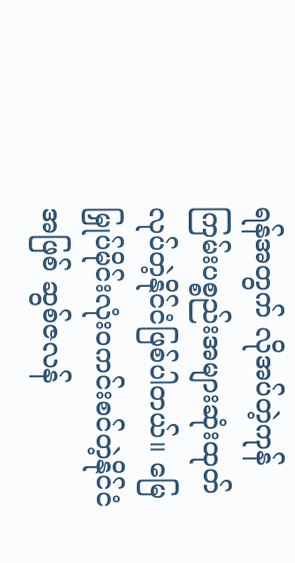ရန်အတွက် လိုအပ်တဲ့ကုန်ကြမ်းပစ္စည်းအများဆုံးထုတ်လုပ်တဲ့နိုင်ငံဖြစ်ပါတယ်။ မြေမြှုပ်မိုင်းလုံးဝကင်းစင်တဲ့နိုင်ငံအဖြစ် ဆွစ်ဇလန်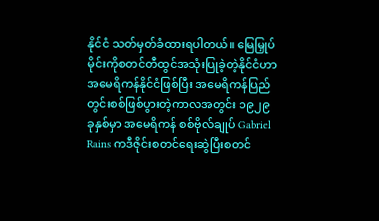နိုင်ငံ သတ်မှတ်ခံထားရပါတယ်။ မြေမြှုပ်မိုင်းကိုစတင်တီထွင်အသုံးပြုခဲ့တဲ့နိုင်ငံဟာ အမေရိကန်နိုင်ငံဖြစ်ပြီး အမေရိကန်ပြည်တွင်းစစ်ဖြစ်ပွားတဲ့ကာလအတွင်း ၁၉၂၉ ခုနှစ်မှာ အမေရိကန် စစ်ဗိုလ်ချုပ် Gabriel Rains ကဒီဇိုင်းစတင်ရေးဆွဲပြီးစတင်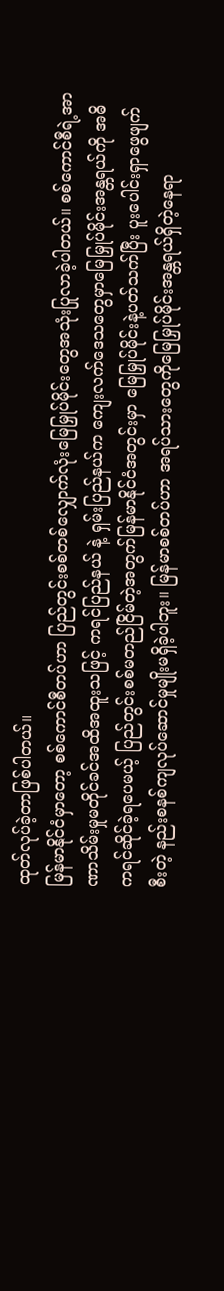ထုတ်လုပ်ခဲ့တာဖြစ်ပါတယ်။
မြန်မာနိုင်ငံမှာတော့ စစ်ကောင်စီတပ်ဟာ ပြည်တွင်းစစ်တစ်လျှောက်လုံးမြေမြှုပ်မိုင်းတွေအသုံးပြုလာခဲ့ပါတယ်။ စစ်ကောင်စီရဲ့အာဏာသိမ်းမှုမတိုင်ခင်အထိအထူးသဖြင့် ကရင်ပြည်နယ် နဲ့ ရှမ်းပြည်နယ်က ကျေးလက်ဒေသတွေမှာမြေမြှုပ်မိုင်းအန္တရယ်ကို အဓိကရင်ဆိုင်ခဲ့ရပေမယ့် ပြည်တွင်းစစ်မတည်ငြိမ်တဲ့အတွက်မြန်မာနိုင်ငံအတွင်းမှာ မြေမြှုပ်မိုင်းနဲ့ပတ်သက်ပြီး ပူးပေါင်းရှာဖွေဖျက်စီးတဲ့ နည်းစနစ်ကျလုပ်ဆောင်မှုမျိုးမရှိခဲ့ပါဘူး။ မြန်မာစစ်တပ်ဟာ အရပ်သားတွေကိုမြေမြှုပ်မိုင်းအန္တရယ်ရှိတဲ့နေရာ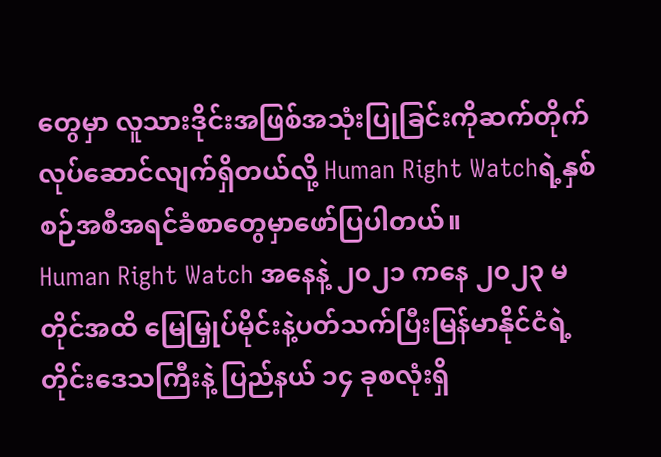တွေမှာ လူသားဒိုင်းအဖြစ်အသုံးပြုခြင်းကိုဆက်တိုက်လုပ်ဆောင်လျက်ရှိတယ်လို့ Human Right Watchရဲ့နှစ်စဉ်အစီအရင်ခံစာတွေမှာဖော်ပြပါတယ်။
Human Right Watch အနေနဲ့ ၂၀၂၁ ကနေ ၂၀၂၃ မတိုင်အထိ မြေမြှုပ်မိုင်းနဲ့ပတ်သက်ပြီးမြန်မာနိုင်ငံရဲ့ တိုင်းဒေသကြီးနဲ့ ပြည်နယ် ၁၄ ခုစလုံးရှိ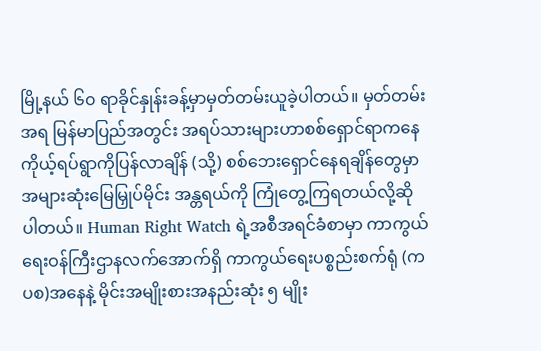မြို့နယ် ၆၀ ရာခိုင်နှုန်းခန့်မှာမှတ်တမ်းယူခဲ့ပါတယ်။ မှတ်တမ်းအရ မြန်မာပြည်အတွင်း အရပ်သားများဟာစစ်ရှောင်ရာကနေ ကိုယ့်ရပ်ရွာကိုပြန်လာချိန် (သို့) စစ်ဘေးရှောင်နေရချိန်တွေမှာ အများဆုံးမြေမြှုပ်မိုင်း အန္တရယ်ကို ကြုံတွေ့ကြရတယ်လို့ဆိုပါတယ်။ Human Right Watch ရဲ့အစီအရင်ခံစာမှာ ကာကွယ်ရေးဝန်ကြီးဌာနလက်အောက်ရှိ ကာကွယ်ရေးပစ္စည်းစက်ရုံ (ကပစ)အနေနဲ့ မိုင်းအမျိုးစားအနည်းဆုံး ၅ မျိုး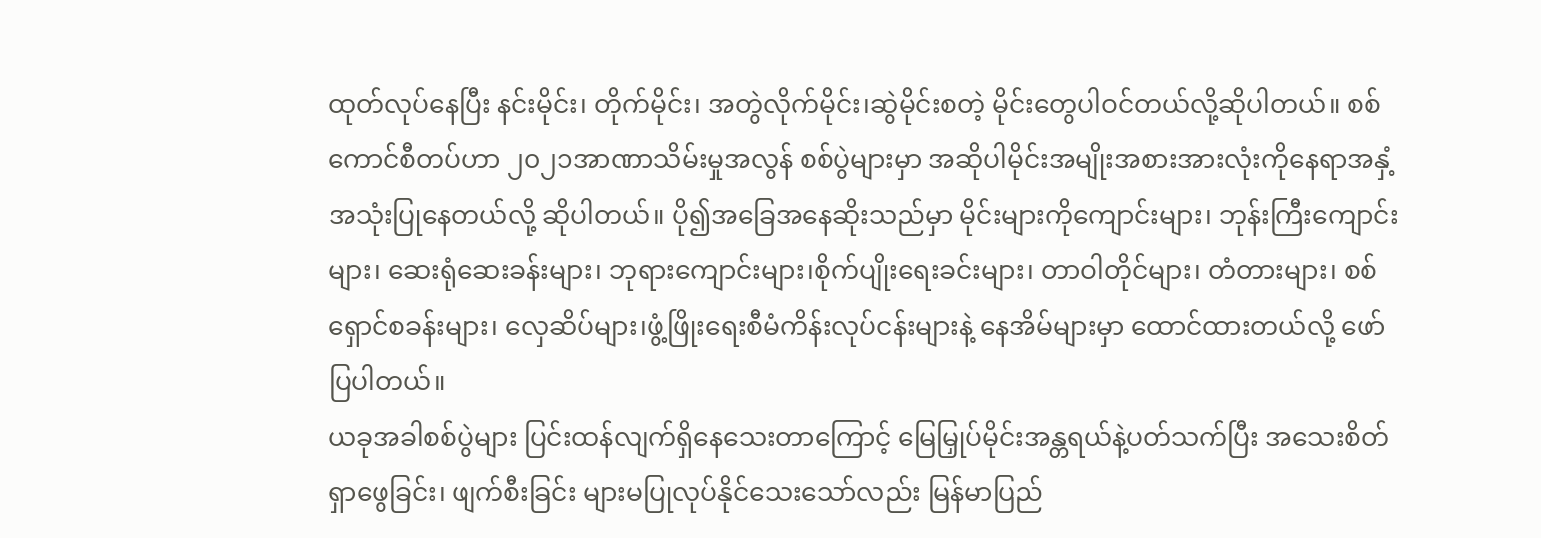ထုတ်လုပ်နေပြီး နင်းမိုင်း၊ တိုက်မိုင်း၊ အတွဲလိုက်မိုင်း၊ဆွဲမိုင်းစတဲ့ မိုင်းတွေပါဝင်တယ်လို့ဆိုပါတယ်။ စစ်ကောင်စီတပ်ဟာ ၂၀၂၁အာဏာသိမ်းမှုအလွန် စစ်ပွဲများမှာ အဆိုပါမိုင်းအမျိုးအစားအားလုံးကိုနေရာအနှံ့အသုံးပြုနေတယ်လို့ ဆိုပါတယ်။ ပို၍အခြေအနေဆိုးသည်မှာ မိုင်းများကိုကျောင်းများ၊ ဘုန်းကြီးကျောင်းများ၊ ဆေးရုံဆေးခန်းများ၊ ဘုရားကျောင်းများ၊စိုက်ပျိုးရေးခင်းများ၊ တာဝါတိုင်များ၊ တံတားများ၊ စစ်ရှောင်စခန်းများ၊ လှေဆိပ်များ၊ဖွံ့ဖြိုးရေးစီမံကိန်းလုပ်ငန်းများနဲ့ နေအိမ်များမှာ ထောင်ထားတယ်လို့ ဖော်ပြပါတယ်။
ယခုအခါစစ်ပွဲများ ပြင်းထန်လျက်ရှိနေသေးတာကြောင့် မြေမြှုပ်မိုင်းအန္တရယ်နဲ့ပတ်သက်ပြီး အသေးစိတ်ရှာဖွေခြင်း၊ ဖျက်စီးခြင်း များမပြုလုပ်နိုင်သေးသော်လည်း မြန်မာပြည်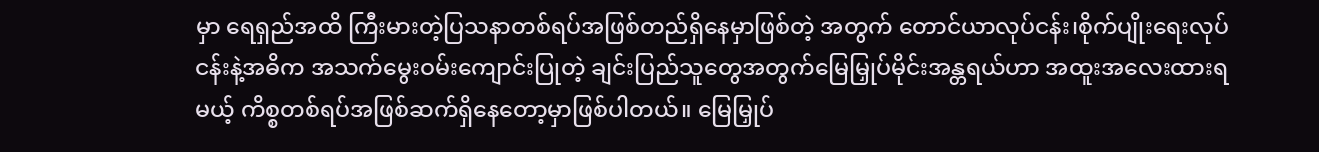မှာ ရေရှည်အထိ ကြီးမားတဲ့ပြသနာတစ်ရပ်အဖြစ်တည်ရှိနေမှာဖြစ်တဲ့ အတွက် တောင်ယာလုပ်ငန်း၊စိုက်ပျိုးရေးလုပ်ငန်းနဲ့အဓိက အသက်မွေးဝမ်းကျောင်းပြုတဲ့ ချင်းပြည်သူတွေအတွက်မြေမြှုပ်မိုင်းအန္တရယ်ဟာ အထူးအလေးထားရမယ့် ကိစ္စတစ်ရပ်အဖြစ်ဆက်ရှိနေတော့မှာဖြစ်ပါတယ်။ မြေမြှုပ်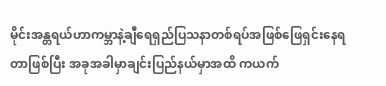မိုင်းအန္တရယ်ဟာကမ္ဘာနဲ့ချီရေရှည်ပြသနာတစ်ရပ်အဖြစ်ဖြေရှင်းနေရတာဖြစ်ပြီး အခုအခါမှာချင်းပြည်နယ်မှာအထိ ကယက်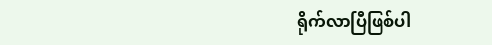ရိုက်လာပြီဖြစ်ပါ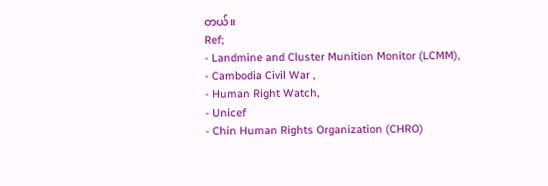တယ်။
Ref;
- Landmine and Cluster Munition Monitor (LCMM),
- Cambodia Civil War ,
- Human Right Watch,
- Unicef
- Chin Human Rights Organization (CHRO)